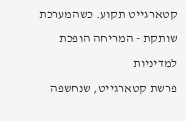קטארגייט תקוע. כשהמערכת שותקת - המריחה הופכת למדיניות
פרשת קטארגייט, שנחשפה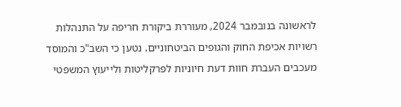לראשונה בנובמבר 2024, מעוררת ביקורת חריפה על התנהלות רשויות אכיפת החוק והגופים הביטחוניים. נטען כי השב"כ והמוסד מעכבים העברת חוות דעת חיוניות לפרקליטות ולייעוץ המשפטי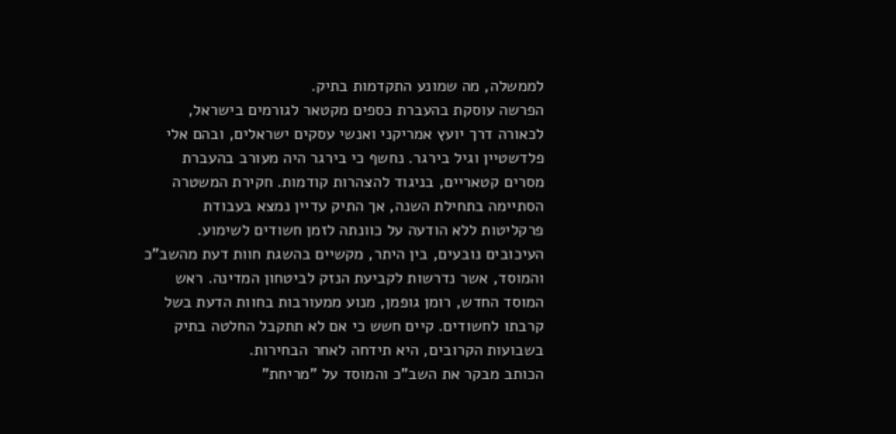לממשלה, מה שמונע התקדמות בתיק.
הפרשה עוסקת בהעברת כספים מקטאר לגורמים בישראל, לכאורה דרך יועץ אמריקני ואנשי עסקים ישראלים, ובהם אלי פלדשטיין וגיל בירגר. נחשף כי בירגר היה מעורב בהעברת מסרים קטאריים, בניגוד להצהרות קודמות. חקירת המשטרה הסתיימה בתחילת השנה, אך התיק עדיין נמצא בעבודת פרקליטות ללא הודעה על כוונתה לזמן חשודים לשימוע.
העיכובים נובעים, בין היתר, מקשיים בהשגת חוות דעת מהשב"כ והמוסד, אשר נדרשות לקביעת הנזק לביטחון המדינה. ראש המוסד החדש, רומן גופמן, מנוע ממעורבות בחוות הדעת בשל קרבתו לחשודים. קיים חשש כי אם לא תתקבל החלטה בתיק בשבועות הקרובים, היא תידחה לאחר הבחירות.
הכותב מבקר את השב"כ והמוסד על "מריחת"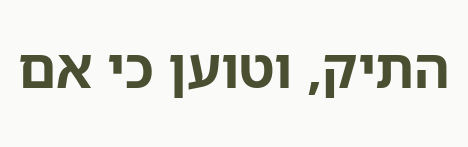התיק, וטוען כי אם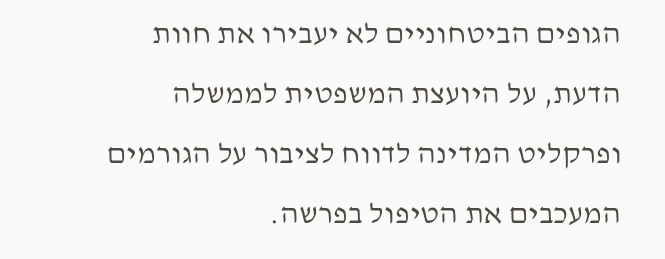הגופים הביטחוניים לא יעבירו את חוות הדעת, על היועצת המשפטית לממשלה ופרקליט המדינה לדווח לציבור על הגורמים המעכבים את הטיפול בפרשה.